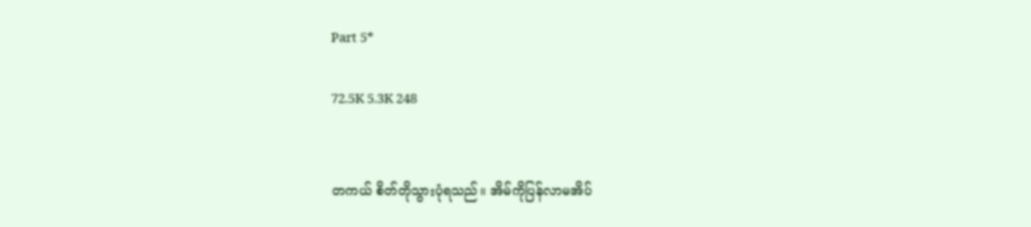Part 5*

72.5K 5.3K 248


တကယ် စိတ်တိုသွားပုံရသည်။ အိမ်ကိုပြန်လာမအိပ်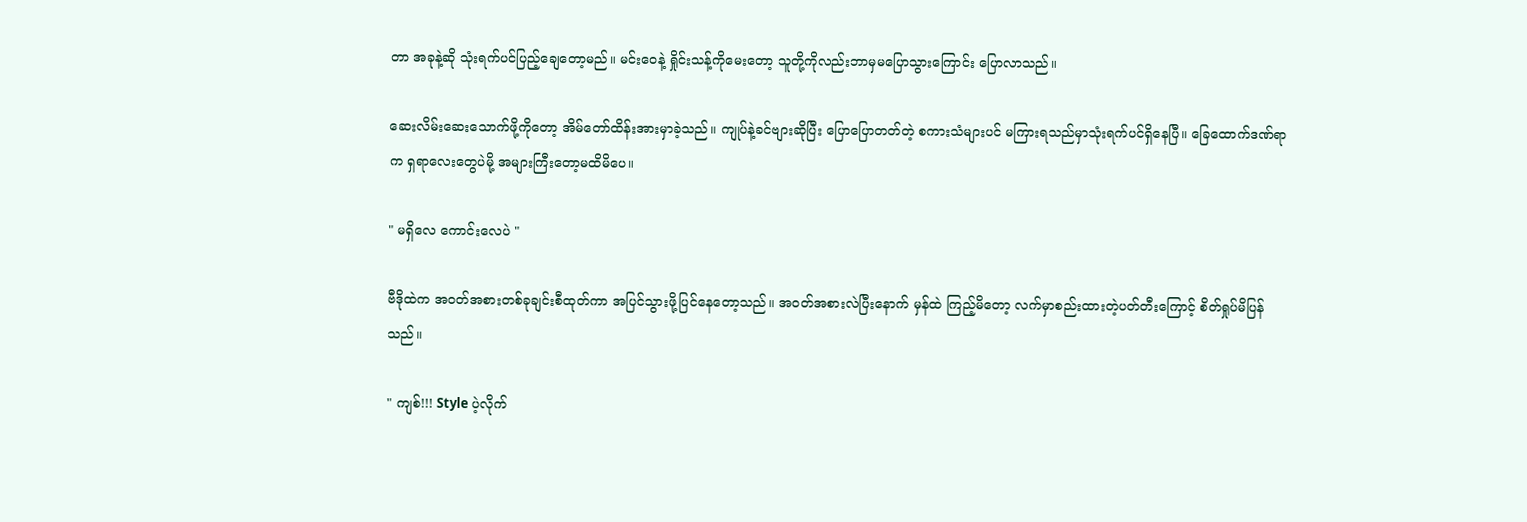တာ အခုနဲ့ဆို သုံးရက်ပင်ပြည့်ချေတော့မည်။ မင်းဝေနဲ့ ရှိုင်းသန့်ကိုမေးတော့ သူတို့ကိုလည်းဘာမှမပြောသွားကြောင်း ပြောလာသည်။

ဆေးလိမ်းဆေးသောက်ဖို့ကိုတော့ အိမ်တော်ထိန်းအားမှာခဲ့သည်။ ကျုပ်နဲ့ခင်ဗျားဆိုပြီး ပြောပြောတတ်တဲ့ စကားသံများပင် မကြားရသည်မှာသုံးရက်ပင်ရှိနေပြီ။ ခြေထောက်ဒဏ်ရာက ရှရာလေးတွေပဲမို့ အများကြီးတော့မထိမိပေ။

" မရှိလေ ကောင်းလေပဲ "

ဗီဒိုထဲက အဝတ်အစားတစ်ခုချင်းစီထုတ်ကာ အပြင်သွားဖို့ပြင်နေတော့သည်။ အဝတ်အစားလဲပြီးနောက် မှန်ထဲ ကြည့်မိတော့ လက်မှာစည်းထားတဲ့ပတ်တီးကြောင့် စိတ်ရှုပ်မိပြန်သည်။

" ကျစ်!!! Style ပဲ့လိုက်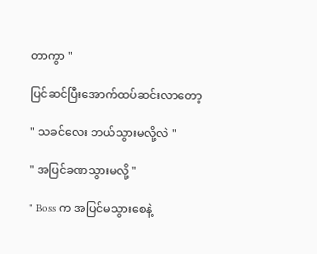တာကွာ "

ပြင်ဆင်ပြီးအောက်ထပ်ဆင်းလာတော့

" သခင်လေး ဘယ်သွားမလို့လဲ "

" အပြင်ခဏသွားမလို့ "

" Boss က အပြင်မသွားစေနဲ့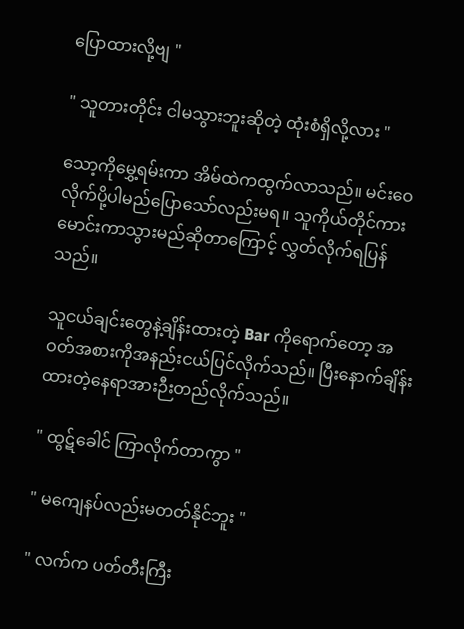ပြောထားလို့ဗျ "

" သူတားတိုင်း ငါမသွားဘူးဆိုတဲ့ ထုံးစံရှိလို့လား "

သော့ကိုမွှေ့ရမ်းကာ အိမ်ထဲကထွက်လာသည်။ မင်းဝေလိုက်ပို့ပါမည်ပြောသော်လည်းမရ။ သူကိုယ်တိုင်ကားမောင်းကာသွားမည်ဆိုတာကြောင့် လွှတ်လိုက်ရပြန်သည်။

သူငယ်ချင်းတွေနဲ့ချိန်းထားတဲ့ Bar ကိုရောက်တော့ အဝတ်အစားကိုအနည်းငယ်ပြင်လိုက်သည်။ ပြီးနောက်ချိန်းထားတဲ့နေရာအားဉီးတည်လိုက်သည်။

" ထွဋ်ခေါင် ကြာလိုက်တာကွာ "

" မကျေနပ်လည်းမတတ်နိုင်ဘူး "

" လက်က ပတ်တီးကြီး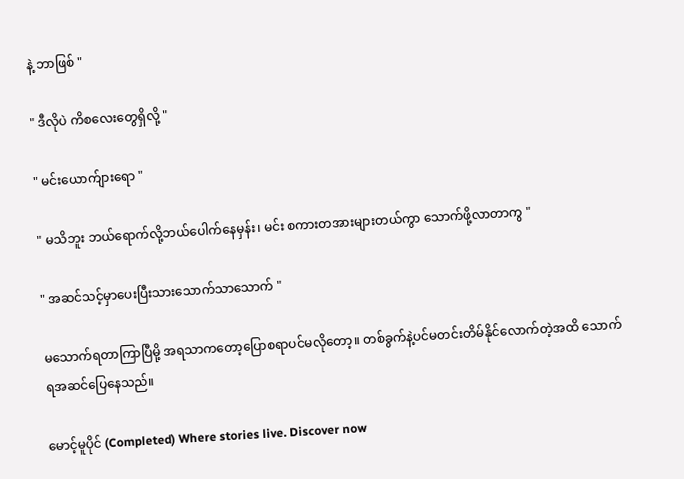နဲ့ ဘာဖြစ် "

" ဒီလိုပဲ ကိစလေးတွေရှိလို့ "

" မင်းယောက်ျားရော "

" မသိဘူး ဘယ်ရောက်လို့ဘယ်ပေါက်နေမှန်း၊ မင်း စကားတအားများတယ်ကွာ သောက်ဖို့လာတာကွ "

" အဆင်သင့်မှာပေးပြီးသားသောက်သာသောက် "

မသောက်ရတာကြာပြီမို့ အရသာကတော့ပြောစရာပင်မလိုတော့။ တစ်ခွက်နဲ့ပင်မတင်းတိမ်နိုင်လောက်တဲ့အထိ သောက်ရအဆင်ပြေနေသည်။

မောင့်မူပိုင် (Completed) Where stories live. Discover now